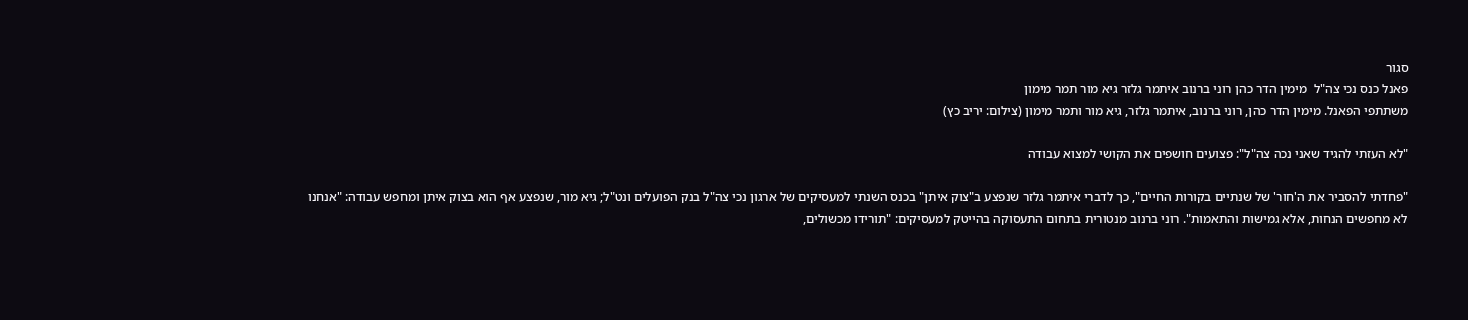סגור
פאנל כנס נכי צה"ל  מימין הדר כהן רוני ברנוב איתמר גלזר גיא מור תמר מימון
משתתפי הפאנל. מימין הדר כהן, רוני ברנוב, איתמר גלזר, גיא מור ותמר מימון (צילום: יריב כץ)

"לא העזתי להגיד שאני נכה צה"ל": פצועים חושפים את הקושי למצוא עבודה

"פחדתי להסביר את ה'חור' של שנתיים בקורות החיים", כך לדברי איתמר גלזר שנפצע ב"צוק איתן" בכנס השנתי למעסיקים של ארגון נכי צה"ל בנק הפועלים ונט"ל; גיא מור, שנפצע אף הוא בצוק איתן ומחפש עבודה: "אנחנו לא מחפשים הנחות, אלא גמישות והתאמות". רוני ברנוב מנטורית בתחום התעסוקה בהייטק למעסיקים: "תורידו מכשולים,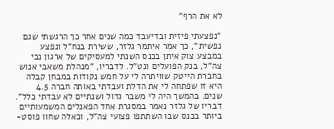לא את הרף"

"נפצעתי פיזית ובדיעבד כמה שנים אחר כך הרגשתי שגם נפשית", כך אמר איתמר גלזר, ששירת בנח"ל ונפצע במבצע צוק איתן בכנס השנתי למעסיקים של ארגון נכי צה"ל, בנק הפועלים ונט"ל. לדבריו, "מנהלת משאבי אנוש בחברת הייטק שוויתרה לי על חמש נקודות במבחן קבלה היא זו שפתחה לי את הדלת ועבדתי באותה חברה 4.5 שנים. בהמשך היה לי משבר גדול ושנתיים לא עבדתי כלל".
דבריו של גלזר נאמר במסגרת אחד הפאנלים המשמעותיים ביותר בכנס שבו השתתפו פצועי צה"ל, וכאלה שחוו פוסט-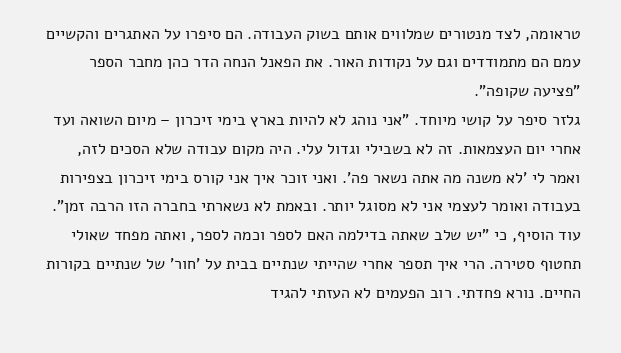טראומה, לצד מנטורים שמלווים אותם בשוק העבודה. הם סיפרו על האתגרים והקשיים עמם הם מתמודדים וגם על נקודות האור. את הפאנל הנחה הדר כהן מחבר הספר "פציעה שקופה".
גלזר סיפר על קושי מיוחד. "אני נוהג לא להיות בארץ בימי זיכרון – מיום השואה ועד אחרי יום העצמאות. זה לא בשבילי וגדול עלי. היה מקום עבודה שלא הסכים לזה, ואמר לי 'לא משנה מה אתה נשאר פה'. ואני זוכר איך אני קורס בימי זיכרון בצפירות בעבודה ואומר לעצמי אני לא מסוגל יותר. ובאמת לא נשארתי בחברה הזו הרבה זמן".
עוד הוסיף, כי "יש שלב שאתה בדילמה האם לספר וכמה לספר, ואתה מפחד שאולי תחטוף סטירה. הרי איך תספר אחרי שהייתי שנתיים בבית על 'חור' של שנתיים בקורות החיים. נורא פחדתי. רוב הפעמים לא העזתי להגיד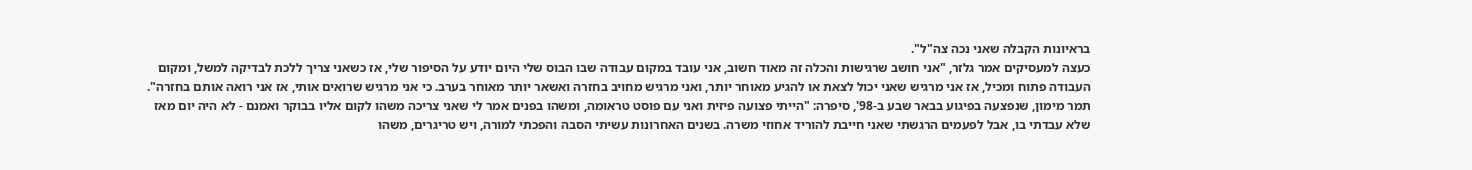בראיונות הקבלה שאני נכה צה"ל".
כעצה למעסיקים אמר גלזר, "אני חושב שרגישות והכלה זה מאוד חשוב, אני עובד במקום עבודה שבו הבוס שלי היום יודע על הסיפור שלי, אז כשאני צריך ללכת לבדיקה למשל, ומקום העבודה פתוח ומכיל, אז אני מרגיש שאני יכול לצאת או להגיע מאוחר יותר, ואני מרגיש מחויב בחזרה ואשאר יותר מאוחר בערב. כי אני מרגיש שרואים אותי, אז אני רואה אותם בחזרה".
תמר מימון, שנפצעה בפיגוע בבאר שבע ב-98', סיפרה: "הייתי פצועה פיזית ואני עם פוסט טראומה, ומשהו בפנים אמר לי שאני צריכה משהו לקום אליו בבוקר ואמנם - לא היה יום מאז שלא עבדתי בו, אבל לפעמים הרגשתי שאני חייבת להוריד אחוזי משרה. בשנים האחרונות עשיתי הסבה והפכתי למורה, ויש טריגרים, משהו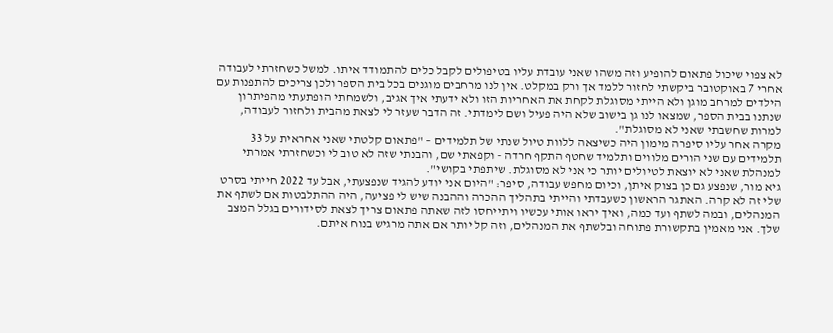לא צפוי שיכול פתאום להופיע וזה משהו שאני עובדת עליו בטיפולים לקבל כלים להתמודד איתו. למשל כשחזרתי לעבודה אחרי 7 באוקטובר ביקשתי לחזור ללמד אך ורק במקלט. אין לנו מרחבים מוגנים בכל בית הספר ולכן צריכים להתפנות עם הילדים למרחב מוגן ולא הייתי מסוגלת לקחת את האחריות הזו ולא ידעתי איך אגיב, ולשמחתי הופתעתי מהפיתרון שנתנו בבית הספר, שמצאו לנו גן בישוב שלא היה פעיל ושם לימדתי. זה הדבר שעזר לי לצאת מהבית ולחזור לעבודה, למרות שחשבתי שאני לא מסוגלת".
מקרה אחר עליו סיפרה מימון היה כשיצאה ללוות טיול שנתי של תלמידים – "פתאום קלטתי שאני אחראית על 33 תלמידים עם שני הורים מלווים ותלמיד שחטף התקף חרדה - וקפאתי שם, והבנתי שזה לא טוב לי וכשחזרתי אמרתי למנהלת שאני לא יוצאת לטיולים יותר כי אני לא מסוגלת. שיתפתי בקושי".
גיא מור, שנפצע גם כן בצוק איתן, וכיום מחפש עבודה, סיפר: "היום אני יודע להגיד שנפצעתי, אבל עד 2022 חייתי בסרט שלי זה לא קרה. האתגר הראשון כשעבדתי והייתי בתהליך ההכרה וההבנה שיש לי פציעה, היה ההתלבטות אם לשתף את המנהלים, ובמה לשתף ועד כמה, ואיך יראו אותי עכשיו ויתייחסו לזה שאתה פתאום צריך לצאת לסידורים בגלל המצב שלך. אני מאמין בתקשורת פתוחה ובלשתף את המנהלים, וזה קל יותר אם אתה מרגיש בנוח איתם.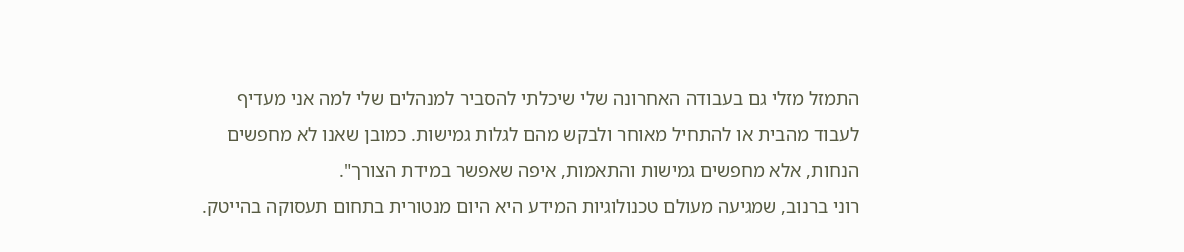התמזל מזלי גם בעבודה האחרונה שלי שיכלתי להסביר למנהלים שלי למה אני מעדיף לעבוד מהבית או להתחיל מאוחר ולבקש מהם לגלות גמישות. כמובן שאנו לא מחפשים הנחות, אלא מחפשים גמישות והתאמות, איפה שאפשר במידת הצורך".
רוני ברנוב, שמגיעה מעולם טכנולוגיות המידע היא היום מנטורית בתחום תעסוקה בהייטק.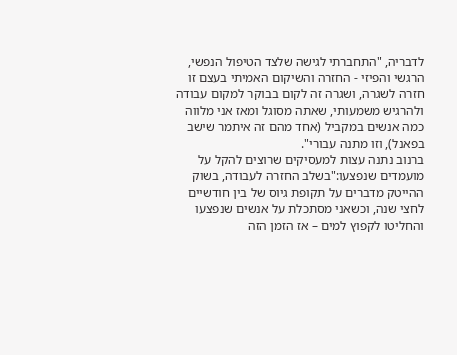לדבריה, "התחברתי לגישה שלצד הטיפול הנפשי, הרגשי והפיזי - החזרה והשיקום האמיתי בעצם זו חזרה לשגרה, ושגרה זה לקום בבוקר למקום עבודה ולהרגיש משמעותי, שאתה מסוגל ומאז אני מלווה כמה אנשים במקביל (אחד מהם זה איתמר שישב בפאנל), וזו מתנה עבורי".
ברנוב נתנה עצות למעסיקים שרוצים להקל על מועמדים שנפצעו:"בשלב החזרה לעבודה, בשוק ההייטק מדברים על תקופת גיוס של בין חודשיים לחצי שנה, וכשאני מסתכלת על אנשים שנפצעו והחליטו לקפוץ למים – אז הזמן הזה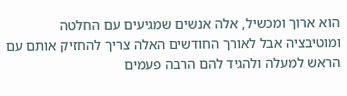הוא ארוך ומכשיל, אלה אנשים שמגיעים עם החלטה ומוטיבציה אבל לאורך החודשים האלה צריך להחזיק אותם עם הראש למעלה ולהגיד להם הרבה פעמים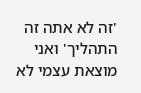'זה לא אתה זה התהליך' ואני מוצאת עצמי לא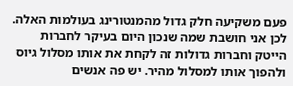פעם משקיעה חלק גדול מהמנטורינג בעולמות האלה. לכן אני חושבת שמה שנכון היום בעיקר לחברות הייטק וחברות גדולות זה לקחת את אותו מסלול גיוס ולהפוך אותו למסלול מהיר. יש פה אנשים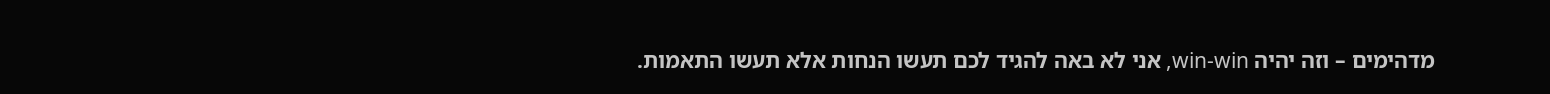מדהימים – וזה יהיה win-win, אני לא באה להגיד לכם תעשו הנחות אלא תעשו התאמות.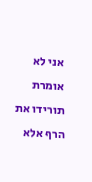אני לא אומרת תורידו את הרף אלא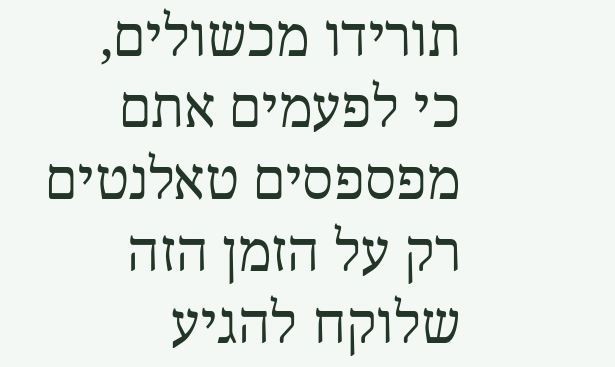תורידו מכשולים, כי לפעמים אתם מפספסים טאלנטים רק על הזמן הזה שלוקח להגיע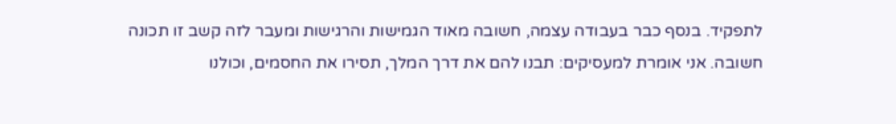לתפקיד. בנסף כבר בעבודה עצמה, חשובה מאוד הגמישות והרגישות ומעבר לזה קשב זו תכונה חשובה. אני אומרת למעסיקים: תבנו להם את דרך המלך, תסירו את החסמים, וכולנו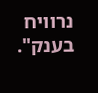נרוויח בענק".